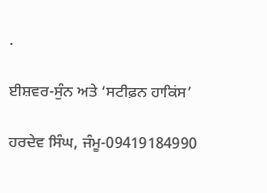.

ਈਸ਼ਵਰ-ਸੁੰਨ ਅਤੇ ‘ਸਟੀਫ਼ਨ ਹਾਕਿਂਸ’

ਹਰਦੇਵ ਸਿੰਘ, ਜੰਮੂ-09419184990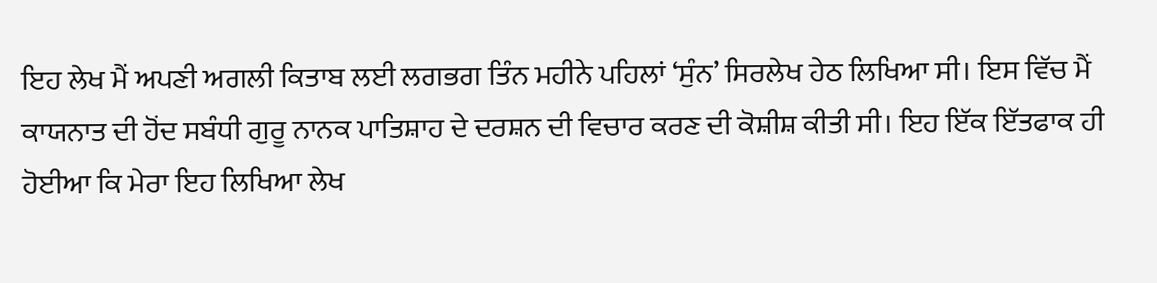ਇਹ ਲੇਖ ਮੈਂ ਅਪਣੀ ਅਗਲੀ ਕਿਤਾਬ ਲਈ ਲਗਭਗ ਤਿੰਨ ਮਹੀਨੇ ਪਹਿਲਾਂ ‘ਸੁੰਨ’ ਸਿਰਲੇਖ ਹੇਠ ਲਿਖਿਆ ਸੀ। ਇਸ ਵਿੱਚ ਮੈਂ ਕਾਯਨਾਤ ਦੀ ਹੋਂਦ ਸਬੰਧੀ ਗੁਰੂ ਨਾਨਕ ਪਾਤਿਸ਼ਾਹ ਦੇ ਦਰਸ਼ਨ ਦੀ ਵਿਚਾਰ ਕਰਣ ਦੀ ਕੋਸ਼ੀਸ਼ ਕੀਤੀ ਸੀ। ਇਹ ਇੱਕ ਇੱਤਫਾਕ ਹੀ ਹੋਈਆ ਕਿ ਮੇਰਾ ਇਹ ਲਿਖਿਆ ਲੇਖ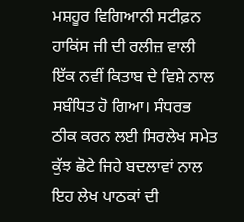ਮਸ਼ਹੂਰ ਵਿਗਿਆਨੀ ਸਟੀਫ਼ਨ ਹਾਕਿਂਸ ਜੀ ਦੀ ਰਲੀਜ਼ ਵਾਲੀ ਇੱਕ ਨਵੀਂ ਕਿਤਾਬ ਦੇ ਵਿਸ਼ੇ ਨਾਲ ਸਬੰਧਿਤ ਹੋ ਗਿਆ। ਸੰਧਰਭ ਠੀਕ ਕਰਨ ਲਈ ਸਿਰਲੇਖ ਸਮੇਤ ਕੁੱਝ ਛੋਟੇ ਜਿਹੇ ਬਦਲਾਵਾਂ ਨਾਲ ਇਹ ਲੇਖ ਪਾਠਕਾਂ ਦੀ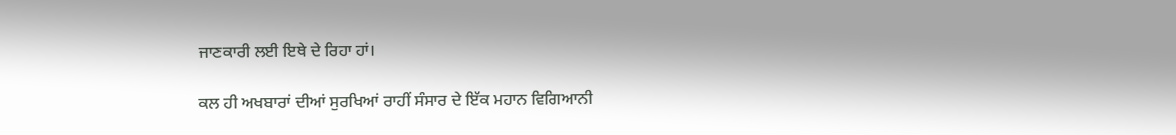ਜਾਣਕਾਰੀ ਲਈ ਇਥੇ ਦੇ ਰਿਹਾ ਹਾਂ।

ਕਲ ਹੀ ਅਖਬਾਰਾਂ ਦੀਆਂ ਸੁਰਖਿਆਂ ਰਾਹੀਂ ਸੰਸਾਰ ਦੇ ਇੱਕ ਮਹਾਨ ਵਿਗਿਆਨੀ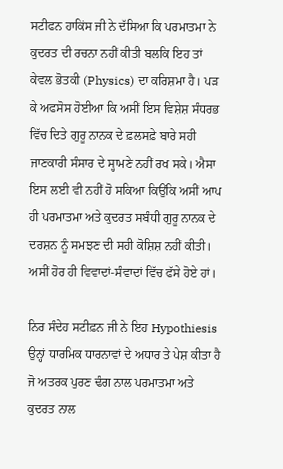ਸਟੀਫਨ ਹਾਕਿਂਸ ਜੀ ਨੇ ਦੱਸਿਆ ਕਿ ਪਰਮਾਤਮਾ ਨੇ ਕੁਦਰਤ ਦੀ ਰਚਨਾ ਨਹੀਂ ਕੀਤੀ ਬਲਕਿ ਇਹ ਤਾਂ ਕੇਵਲ ਭੋਤਕੀ (Physics) ਦਾ ਕਰਿਸ਼ਮਾ ਹੈ। ਪੜ ਕੇ ਅਫਸੋਸ ਹੋਈਆ ਕਿ ਅਸੀਂ ਇਸ ਵਿਸ਼ੇਸ਼ ਸੰਧਰਭ ਵਿੱਚ ਦਿਤੇ ਗੁਰੂ ਨਾਨਕ ਦੇ ਫ਼ਲਸਫ਼ੇ ਬਾਰੇ ਸਹੀ ਜਾਣਕਾਰੀ ਸੰਸਾਰ ਦੇ ਸ੍ਹਾਮਣੇ ਨਹੀਂ ਰਖ ਸਕੇ। ਐਸਾ ਇਸ ਲਈ ਵੀ ਨਹੀਂ ਹੋ ਸਕਿਆ ਕਿਉਂਕਿ ਅਸੀਂ ਆਪ ਹੀ ਪਰਮਾਤਮਾ ਅਤੇ ਕੁਦਰਤ ਸਬੰਧੀ ਗੁਰੂ ਨਾਨਕ ਦੇ ਦਰਸ਼ਨ ਨੂੰ ਸਮਝਣ ਦੀ ਸਹੀ ਕੋਸ਼ਿਸ਼ ਨਹੀਂ ਕੀਤੀ। ਅਸੀਂ ਹੋਰ ਹੀ ਵਿਵਾਦਾਂ-ਸੰਵਾਦਾਂ ਵਿੱਚ ਫੱਸੇ ਹੋਏ ਹਾਂ।

ਨਿਰ ਸੰਦੇਹ ਸਟੀਫ਼ਨ ਜੀ ਨੇ ਇਹ Hypothiesis ਉਨ੍ਹਾਂ ਧਾਰਮਿਕ ਧਾਰਨਾਵਾਂ ਦੇ ਅਧਾਰ ਤੇ ਪੇਸ਼ ਕੀਤਾ ਹੈ ਜੋ ਅਤਰਕ ਪੁਰਣ ਢੰਗ ਨਾਲ ਪਰਮਾਤਮਾ ਅਤੇ ਕੁਦਰਤ ਨਾਲ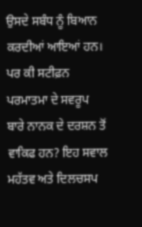ਉਸਦੇ ਸਬੰਧ ਨੂੰ ਬਿਆਨ ਕਰਦੀਆਂ ਆਇਆਂ ਹਨ। ਪਰ ਕੀ ਸਟੀਫ਼ਨ ਪਰਮਾਤਮਾ ਦੇ ਸਵਰੂਪ ਬਾਰੇ ਨਾਨਕ ਦੇ ਦਰਸ਼ਨ ਤੋਂ ਵਾਕਿਫ ਹਨ? ਇਹ ਸਵਾਲ ਮਹੱਤਵ ਅਤੇ ਦਿਲਚਸਪ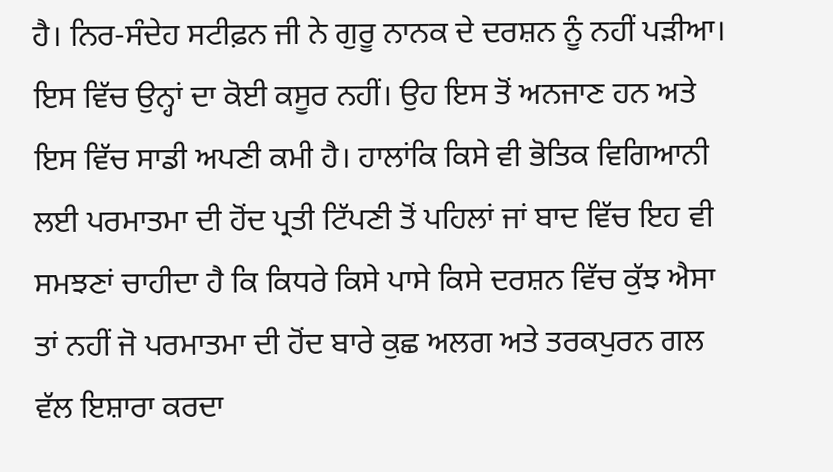ਹੈ। ਨਿਰ-ਸੰਦੇਹ ਸਟੀਫ਼ਨ ਜੀ ਨੇ ਗੁਰੂ ਨਾਨਕ ਦੇ ਦਰਸ਼ਨ ਨੂੰ ਨਹੀਂ ਪੜੀਆ। ਇਸ ਵਿੱਚ ਉਨ੍ਹਾਂ ਦਾ ਕੋਈ ਕਸੂਰ ਨਹੀਂ। ਉਹ ਇਸ ਤੋਂ ਅਨਜਾਣ ਹਨ ਅਤੇ ਇਸ ਵਿੱਚ ਸਾਡੀ ਅਪਣੀ ਕਮੀ ਹੈ। ਹਾਲਾਂਕਿ ਕਿਸੇ ਵੀ ਭੋਤਿਕ ਵਿਗਿਆਨੀ ਲਈ ਪਰਮਾਤਮਾ ਦੀ ਹੋਂਦ ਪ੍ਰਤੀ ਟਿੱਪਣੀ ਤੋਂ ਪਹਿਲਾਂ ਜਾਂ ਬਾਦ ਵਿੱਚ ਇਹ ਵੀ ਸਮਝਣਾਂ ਚਾਹੀਦਾ ਹੈ ਕਿ ਕਿਧਰੇ ਕਿਸੇ ਪਾਸੇ ਕਿਸੇ ਦਰਸ਼ਨ ਵਿੱਚ ਕੁੱਝ ਐਸਾ ਤਾਂ ਨਹੀਂ ਜੋ ਪਰਮਾਤਮਾ ਦੀ ਹੋਂਦ ਬਾਰੇ ਕੁਛ ਅਲਗ ਅਤੇ ਤਰਕਪੁਰਨ ਗਲ ਵੱਲ ਇਸ਼ਾਰਾ ਕਰਦਾ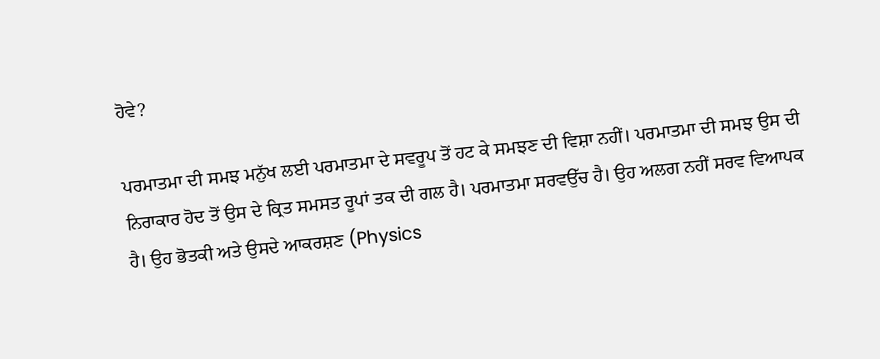ਹੋਵੇ?

ਪਰਮਾਤਮਾ ਦੀ ਸਮਝ ਮਨੁੱਖ ਲਈ ਪਰਮਾਤਮਾ ਦੇ ਸਵਰੂਪ ਤੋਂ ਹਟ ਕੇ ਸਮਝਣ ਦੀ ਵਿਸ਼ਾ ਨਹੀਂ। ਪਰਮਾਤਮਾ ਦੀ ਸਮਝ ਉਸ ਦੀ ਨਿਰਾਕਾਰ ਹੋਦ ਤੋਂ ਉਸ ਦੇ ਕ੍ਰਿਤ ਸਮਸਤ ਰੂਪਾਂ ਤਕ ਦੀ ਗਲ ਹੈ। ਪਰਮਾਤਮਾ ਸਰਵਉੱਚ ਹੈ। ਉਹ ਅਲਗ ਨਹੀਂ ਸਰਵ ਵਿਆਪਕ ਹੈ। ਉਹ ਭੋਤਕੀ ਅਤੇ ਉਸਦੇ ਆਕਰਸ਼ਣ (Physics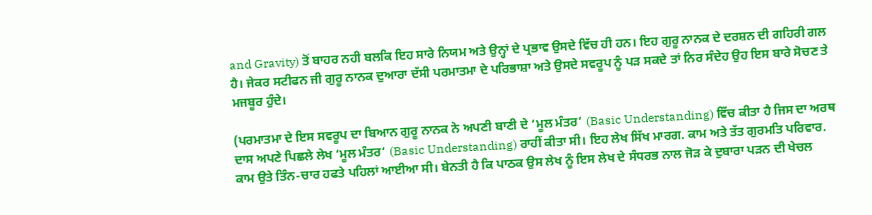and Gravity) ਤੋਂ ਬਾਹਰ ਨਹੀ ਬਲਕਿ ਇਹ ਸਾਰੇ ਨਿਯਮ ਅਤੇ ਉਨ੍ਹਾਂ ਦੇ ਪ੍ਰਭਾਵ ਉਸਦੇ ਵਿੱਚ ਹੀ ਹਨ। ਇਹ ਗੁਰੂ ਨਾਨਕ ਦੇ ਦਰਸ਼ਨ ਦੀ ਗਹਿਰੀ ਗਲ ਹੈ। ਜੇਕਰ ਸਟੀਫਨ ਜੀ ਗੁਰੂ ਨਾਨਕ ਦੁਆਰਾ ਦੱਸੀ ਪਰਮਾਤਮਾ ਦੇ ਪਰਿਭਾਸ਼ਾ ਅਤੇ ਉਸਦੇ ਸਵਰੂਪ ਨੂੰ ਪੜ ਸਕਦੇ ਤਾਂ ਨਿਰ ਸੰਦੇਹ ਉਹ ਇਸ ਬਾਰੇ ਸੋਚਣ ਤੇ ਮਜਬੂਰ ਹੁੰਦੇ।

(ਪਰਮਾਤਮਾ ਦੇ ਇਸ ਸਵਰੂਪ ਦਾ ਬਿਆਨ ਗੁਰੂ ਨਾਨਕ ਨੇ ਅਪਣੀ ਬਾਣੀ ਦੇ ‘ਮੂਲ ਮੰਤਰ’ (Basic Understanding) ਵਿੱਚ ਕੀਤਾ ਹੈ ਜਿਸ ਦਾ ਅਰਥ ਦਾਸ ਅਪਣੇ ਪਿਛਲੇ ਲੇਖ ‘ਮੂਲ ਮੰਤਰ‘ (Basic Understanding) ਰਾਹੀਂ ਕੀਤਾ ਸੀ। ਇਹ ਲੇਖ ਸਿੱਖ ਮਾਰਗ. ਕਾਮ ਅਤੇ ਤੱਤ ਗੁਰਮਤਿ ਪਰਿਵਾਰ. ਕਾਮ ਉਤੇ ਤਿੰਨ-ਚਾਰ ਹਫਤੇ ਪਹਿਲਾਂ ਆਈਆ ਸੀ। ਬੇਨਤੀ ਹੈ ਕਿ ਪਾਠਕ ਉਸ ਲੇਖ ਨੂੰ ਇਸ ਲੇਖ ਦੇ ਸੰਧਰਭ ਨਾਲ ਜੋੜ ਕੇ ਦੁਬਾਰਾ ਪੜਨ ਦੀ ਖੇਚਲ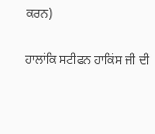ਕਰਨ)

ਹਾਲਾਂਕਿ ਸਟੀਫਨ ਹਾਕਿਂਸ ਜੀ ਦੀ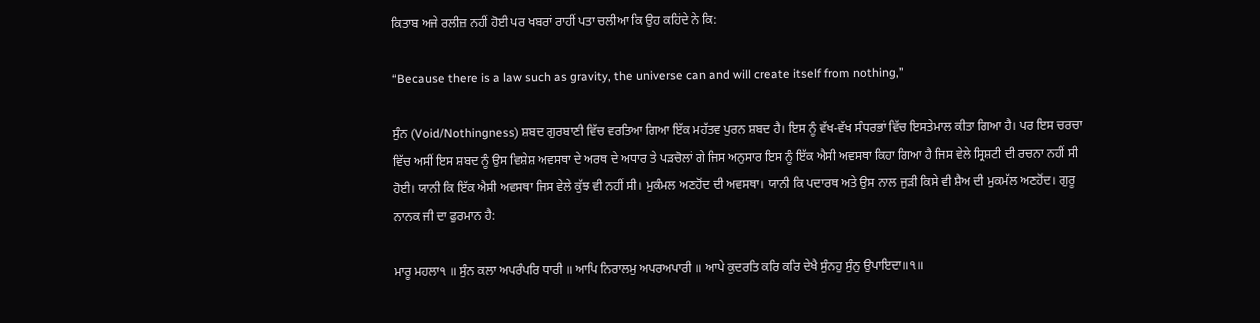ਕਿਤਾਬ ਅਜੇ ਰਲੀਜ਼ ਨਹੀਂ ਹੋਈ ਪਰ ਖਬਰਾਂ ਰਾਹੀਂ ਪਤਾ ਚਲੀਆ ਕਿ ਉਹ ਕਹਿਂਦੇ ਨੇ ਕਿ:

“Because there is a law such as gravity, the universe can and will create itself from nothing,”

ਸੁੰਨ (Void/Nothingness) ਸ਼ਬਦ ਗੁਰਬਾਣੀ ਵਿੱਚ ਵਰਤਿਆ ਗਿਆ ਇੱਕ ਮਹੱਤਵ ਪੁਰਨ ਸ਼ਬਦ ਹੈ। ਇਸ ਨੂੰ ਵੱਖ-ਵੱਖ ਸੰਧਰਭਾਂ ਵਿੱਚ ਇਸਤੇਮਾਲ ਕੀਤਾ ਗਿਆ ਹੈ। ਪਰ ਇਸ ਚਰਚਾ ਵਿੱਚ ਅਸੀਂ ਇਸ ਸ਼ਬਦ ਨੂੰ ਉਸ ਵਿਸ਼ੇਸ਼ ਅਵਸਥਾ ਦੇ ਅਰਥ ਦੇ ਅਧਾਰ ਤੇ ਪੜਚੋਲਾਂ ਗੇ ਜਿਸ ਅਨੁਸਾਰ ਇਸ ਨੂੰ ਇੱਕ ਐਸੀ ਅਵਸਥਾ ਕਿਹਾ ਗਿਆ ਹੈ ਜਿਸ ਵੇਲੇ ਸ੍ਰਿਸ਼ਟੀ ਦੀ ਰਚਨਾ ਨਹੀਂ ਸੀ ਹੋਈ। ਯਾਨੀ ਕਿ ਇੱਕ ਐਸੀ ਅਵਸਥਾ ਜਿਸ ਵੇਲੇ ਕੁੱਝ ਵੀ ਨਹੀਂ ਸੀ। ਮੁਕੰਮਲ ਅਣਹੋਂਦ ਦੀ ਅਵਸਥਾ। ਯਾਨੀ ਕਿ ਪਦਾਰਥ ਅਤੇ ਉਸ ਨਾਲ ਜੁੜੀ ਕਿਸੇ ਵੀ ਸ਼ੈਅ ਦੀ ਮੁਕਮੱਲ ਅਣਹੋਂਦ। ਗੁਰੂ ਨਾਨਕ ਜੀ ਦਾ ਫੁਰਮਾਨ ਹੈ:

ਮਾਰੂ ਮਹਲਾ੧ ॥ ਸੁੰਨ ਕਲਾ ਅਪਰੰਪਰਿ ਧਾਰੀ ॥ ਆਪਿ ਨਿਰਾਲਮੁ ਅਪਰਅਪਾਰੀ ॥ ਆਪੇ ਕੁਦਰਤਿ ਕਰਿ ਕਰਿ ਦੇਖੈ ਸੁੰਨਹੁ ਸੁੰਨੁ ਉਪਾਇਦਾ॥੧॥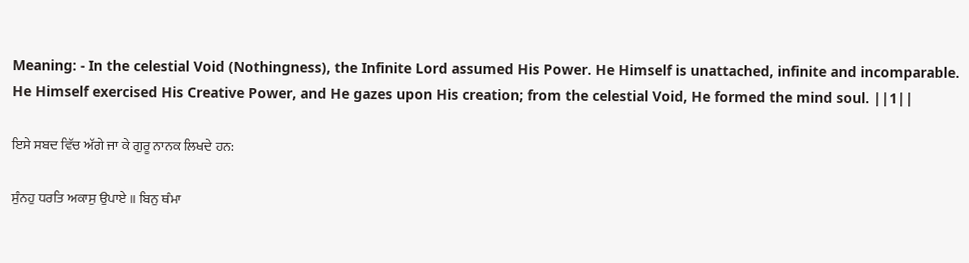Meaning: - In the celestial Void (Nothingness), the Infinite Lord assumed His Power. He Himself is unattached, infinite and incomparable. He Himself exercised His Creative Power, and He gazes upon His creation; from the celestial Void, He formed the mind soul. ||1||

ਇਸੇ ਸਬਦ ਵਿੱਚ ਅੱਗੇ ਜਾ ਕੇ ਗੁਰੂ ਨਾਨਕ ਲਿਖਦੇ ਹਨ:

ਸੁੰਨਹੁ ਧਰਤਿ ਅਕਾਸੁ ਉਪਾਏ ॥ ਬਿਨੁ ਥੰਮਾ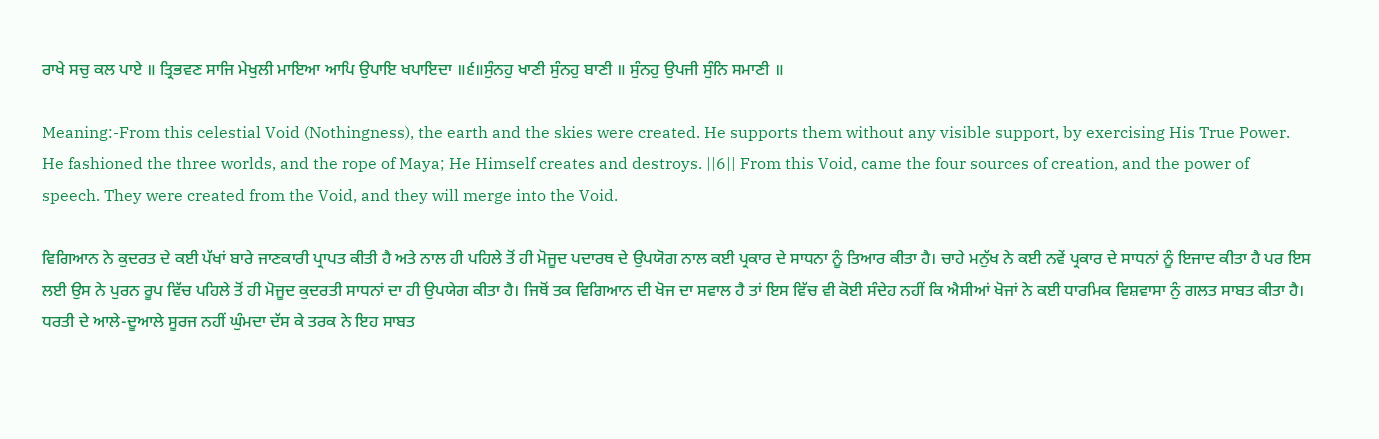ਰਾਖੇ ਸਚੁ ਕਲ ਪਾਏ ॥ ਤ੍ਰਿਭਵਣ ਸਾਜਿ ਮੇਖੁਲੀ ਮਾਇਆ ਆਪਿ ਉਪਾਇ ਖਪਾਇਦਾ ॥੬॥ਸੁੰਨਹੁ ਖਾਣੀ ਸੁੰਨਹੁ ਬਾਣੀ ॥ ਸੁੰਨਹੁ ਉਪਜੀ ਸੁੰਨਿ ਸਮਾਣੀ ॥

Meaning:-From this celestial Void (Nothingness), the earth and the skies were created. He supports them without any visible support, by exercising His True Power. He fashioned the three worlds, and the rope of Maya; He Himself creates and destroys. ||6|| From this Void, came the four sources of creation, and the power of speech. They were created from the Void, and they will merge into the Void.

ਵਿਗਿਆਨ ਨੇ ਕੁਦਰਤ ਦੇ ਕਈ ਪੱਖਾਂ ਬਾਰੇ ਜਾਣਕਾਰੀ ਪ੍ਰਾਪਤ ਕੀਤੀ ਹੈ ਅਤੇ ਨਾਲ ਹੀ ਪਹਿਲੇ ਤੋਂ ਹੀ ਮੋਜੂਦ ਪਦਾਰਥ ਦੇ ਉਪਯੋਗ ਨਾਲ ਕਈ ਪ੍ਰਕਾਰ ਦੇ ਸਾਧਨਾ ਨੂੰ ਤਿਆਰ ਕੀਤਾ ਹੈ। ਚਾਹੇ ਮਨੁੱਖ ਨੇ ਕਈ ਨਵੇਂ ਪ੍ਰਕਾਰ ਦੇ ਸਾਧਨਾਂ ਨੂੰ ਇਜਾਦ ਕੀਤਾ ਹੈ ਪਰ ਇਸ ਲਈ ਉਸ ਨੇ ਪੁਰਨ ਰੂਪ ਵਿੱਚ ਪਹਿਲੇ ਤੋਂ ਹੀ ਮੋਜੂਦ ਕੁਦਰਤੀ ਸਾਧਨਾਂ ਦਾ ਹੀ ਉਪਯੇਗ ਕੀਤਾ ਹੈ। ਜਿਥੋਂ ਤਕ ਵਿਗਿਆਨ ਦੀ ਖੋਜ ਦਾ ਸਵਾਲ ਹੈ ਤਾਂ ਇਸ ਵਿੱਚ ਵੀ ਕੋਈ ਸੰਦੇਹ ਨਹੀਂ ਕਿ ਐਸੀਆਂ ਖੋਜਾਂ ਨੇ ਕਈ ਧਾਰਮਿਕ ਵਿਸ਼ਵਾਸਾ ਨੁੰ ਗਲਤ ਸਾਬਤ ਕੀਤਾ ਹੈ। ਧਰਤੀ ਦੇ ਆਲੇ-ਦੂਆਲੇ ਸੂਰਜ ਨਹੀਂ ਘੁੰਮਦਾ ਦੱਸ ਕੇ ਤਰਕ ਨੇ ਇਹ ਸਾਬਤ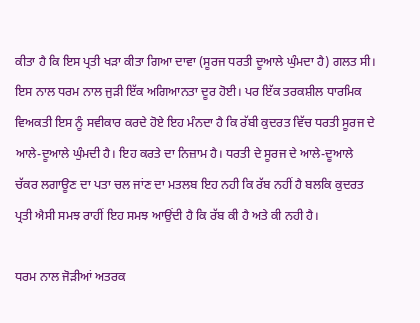ਕੀਤਾ ਹੈ ਕਿ ਇਸ ਪ੍ਰਤੀ ਖੜਾ ਕੀਤਾ ਗਿਆ ਦਾਵਾ (ਸੂਰਜ ਧਰਤੀ ਦੂਆਲੇ ਘੁੰਮਦਾ ਹੈ) ਗਲਤ ਸੀ। ਇਸ ਨਾਲ ਧਰਮ ਨਾਲ ਜੁੜੀ ਇੱਕ ਅਗਿਆਨਤਾ ਦੂਰ ਹੋਈ। ਪਰ ਇੱਕ ਤਰਕਸ਼ੀਲ ਧਾਰਮਿਕ ਵਿਅਕਤੀ ਇਸ ਨੂੰ ਸਵੀਕਾਰ ਕਰਦੇ ਹੋਏ ਇਹ ਮੰਨਦਾ ਹੈ ਕਿ ਰੱਬੀ ਕੁਦਰਤ ਵਿੱਚ ਧਰਤੀ ਸੂਰਜ ਦੇ ਆਲੇ-ਦੂਆਲੇ ਘੁੰਮਦੀ ਹੈ। ਇਹ ਕਰਤੇ ਦਾ ਨਿਜ਼ਾਮ ਹੈ। ਧਰਤੀ ਦੇ ਸੂਰਜ ਦੇ ਆਲੇ-ਦੂਆਲੇ ਚੱਕਰ ਲਗਾਊਣ ਦਾ ਪਤਾ ਚਲ ਜਾਂਣ ਦਾ ਮਤਲਬ ਇਹ ਨਹੀ ਕਿ ਰੱਬ ਨਹੀਂ ਹੈ ਬਲਕਿ ਕੁਦਰਤ ਪ੍ਰਤੀ ਐਸੀ ਸਮਝ ਰਾਹੀਂ ਇਹ ਸਮਝ ਆਉਂਦੀ ਹੈ ਕਿ ਰੱਬ ਕੀ ਹੈ ਅਤੇ ਕੀ ਨਹੀ ਹੈ।

ਧਰਮ ਨਾਲ ਜੋੜੀਆਂ ਅਤਰਕ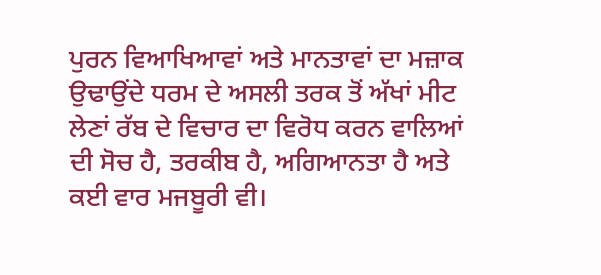ਪੁਰਨ ਵਿਆਖਿਆਵਾਂ ਅਤੇ ਮਾਨਤਾਵਾਂ ਦਾ ਮਜ਼ਾਕ ਉਢਾਉਂਦੇ ਧਰਮ ਦੇ ਅਸਲੀ ਤਰਕ ਤੋਂ ਅੱਖਾਂ ਮੀਟ ਲੇਣਾਂ ਰੱਬ ਦੇ ਵਿਚਾਰ ਦਾ ਵਿਰੋਧ ਕਰਨ ਵਾਲਿਆਂ ਦੀ ਸੋਚ ਹੈ, ਤਰਕੀਬ ਹੈ, ਅਗਿਆਨਤਾ ਹੈ ਅਤੇ ਕਈ ਵਾਰ ਮਜਬੂਰੀ ਵੀ।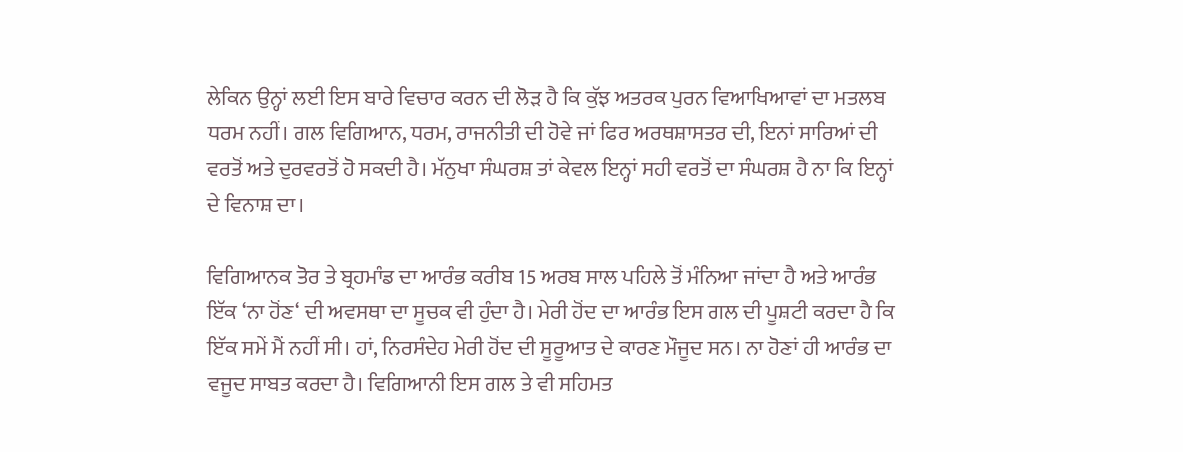ਲੇਕਿਨ ਉਨ੍ਹਾਂ ਲਈ ਇਸ ਬਾਰੇ ਵਿਚਾਰ ਕਰਨ ਦੀ ਲੋੜ ਹੈ ਕਿ ਕੁੱਝ ਅਤਰਕ ਪੁਰਨ ਵਿਆਖਿਆਵਾਂ ਦਾ ਮਤਲਬ ਧਰਮ ਨਹੀਂ। ਗਲ ਵਿਗਿਆਨ, ਧਰਮ, ਰਾਜਨੀਤੀ ਦੀ ਹੋਵੇ ਜਾਂ ਫਿਰ ਅਰਥਸ਼ਾਸਤਰ ਦੀ, ਇਨਾਂ ਸਾਰਿਆਂ ਦੀ ਵਰਤੋਂ ਅਤੇ ਦੁਰਵਰਤੋਂ ਹੋ ਸਕਦੀ ਹੈ। ਮੱਨੁਖਾ ਸੰਘਰਸ਼ ਤਾਂ ਕੇਵਲ ਇਨ੍ਹਾਂ ਸਹੀ ਵਰਤੋਂ ਦਾ ਸੰਘਰਸ਼ ਹੈ ਨਾ ਕਿ ਇਨ੍ਹਾਂ ਦੇ ਵਿਨਾਸ਼ ਦਾ।

ਵਿਗਿਆਨਕ ਤੋਰ ਤੇ ਬ੍ਰਹਮਾੰਡ ਦਾ ਆਰੰਭ ਕਰੀਬ 15 ਅਰਬ ਸਾਲ ਪਹਿਲੇ ਤੋਂ ਮੰਨਿਆ ਜਾਂਦਾ ਹੈ ਅਤੇ ਆਰੰਭ ਇੱਕ ‘ਨਾ ਹੋਂਣ‘ ਦੀ ਅਵਸਥਾ ਦਾ ਸੂਚਕ ਵੀ ਹੁੰਦਾ ਹੈ। ਮੇਰੀ ਹੋਂਦ ਦਾ ਆਰੰਭ ਇਸ ਗਲ ਦੀ ਪੂਸ਼ਟੀ ਕਰਦਾ ਹੈ ਕਿ ਇੱਕ ਸਮੇਂ ਮੈਂ ਨਹੀਂ ਸੀ। ਹਾਂ, ਨਿਰਸੰਦੇਹ ਮੇਰੀ ਹੋਂਦ ਦੀ ਸੂਰੂਆਤ ਦੇ ਕਾਰਣ ਮੌਜੂਦ ਸਨ। ਨਾ ਹੋਣਾਂ ਹੀ ਆਰੰਭ ਦਾ ਵਜੂਦ ਸਾਬਤ ਕਰਦਾ ਹੈ। ਵਿਗਿਆਨੀ ਇਸ ਗਲ ਤੇ ਵੀ ਸਹਿਮਤ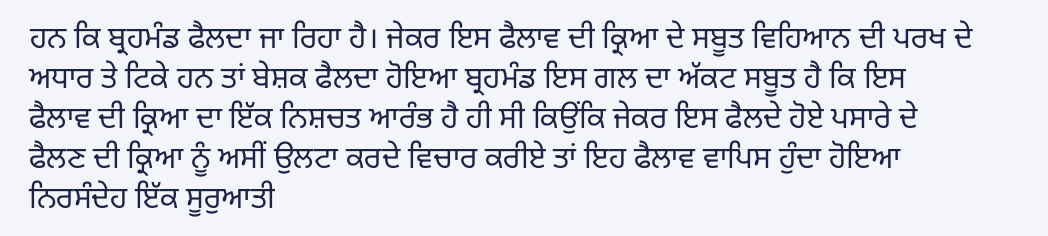ਹਨ ਕਿ ਬ੍ਰਹਮੰਡ ਫੈਲਦਾ ਜਾ ਰਿਹਾ ਹੈ। ਜੇਕਰ ਇਸ ਫੈਲਾਵ ਦੀ ਕ੍ਰਿਆ ਦੇ ਸਬੂਤ ਵਿਹਿਆਨ ਦੀ ਪਰਖ ਦੇ ਅਧਾਰ ਤੇ ਟਿਕੇ ਹਨ ਤਾਂ ਬੇਸ਼ਕ ਫੈਲਦਾ ਹੋਇਆ ਬ੍ਰਹਮੰਡ ਇਸ ਗਲ ਦਾ ਅੱਕਟ ਸਬੂਤ ਹੈ ਕਿ ਇਸ ਫੈਲਾਵ ਦੀ ਕ੍ਰਿਆ ਦਾ ਇੱਕ ਨਿਸ਼ਚਤ ਆਰੰਭ ਹੈ ਹੀ ਸੀ ਕਿਉਂਕਿ ਜੇਕਰ ਇਸ ਫੈਲਦੇ ਹੋਏ ਪਸਾਰੇ ਦੇ ਫੈਲਣ ਦੀ ਕ੍ਰਿਆ ਨੂੰ ਅਸੀਂ ਉਲਟਾ ਕਰਦੇ ਵਿਚਾਰ ਕਰੀਏ ਤਾਂ ਇਹ ਫੈਲਾਵ ਵਾਪਿਸ ਹੁੰਦਾ ਹੋਇਆ ਨਿਰਸੰਦੇਹ ਇੱਕ ਸੂਰੁਆਤੀ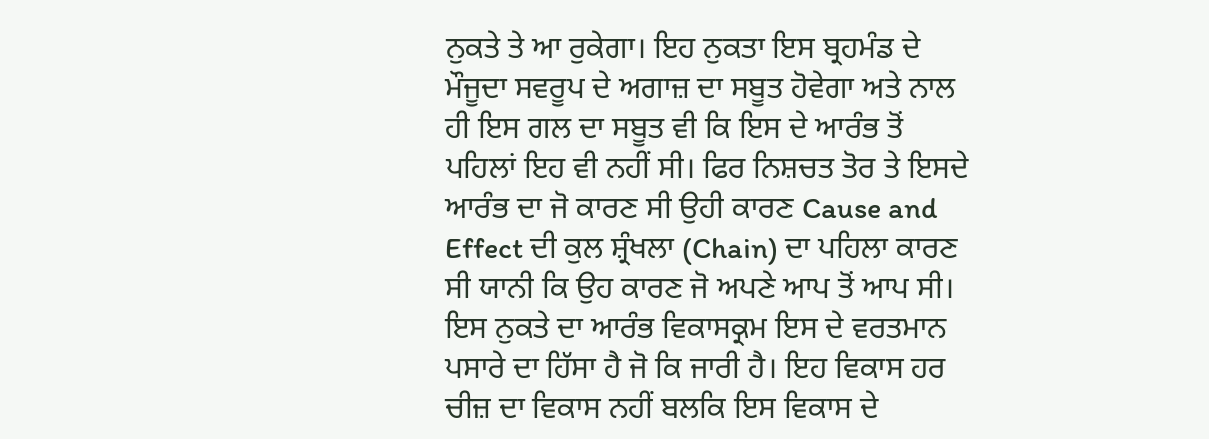ਨੁਕਤੇ ਤੇ ਆ ਰੁਕੇਗਾ। ਇਹ ਨੁਕਤਾ ਇਸ ਬ੍ਰਹਮੰਡ ਦੇ ਮੌਜੂਦਾ ਸਵਰੂਪ ਦੇ ਅਗਾਜ਼ ਦਾ ਸਬੂਤ ਹੋਵੇਗਾ ਅਤੇ ਨਾਲ ਹੀ ਇਸ ਗਲ ਦਾ ਸਬੂਤ ਵੀ ਕਿ ਇਸ ਦੇ ਆਰੰਭ ਤੋਂ ਪਹਿਲਾਂ ਇਹ ਵੀ ਨਹੀਂ ਸੀ। ਫਿਰ ਨਿਸ਼ਚਤ ਤੋਰ ਤੇ ਇਸਦੇ ਆਰੰਭ ਦਾ ਜੋ ਕਾਰਣ ਸੀ ਉਹੀ ਕਾਰਣ Cause and Effect ਦੀ ਕੁਲ ਸ਼੍ਰੰਖਲਾ (Chain) ਦਾ ਪਹਿਲਾ ਕਾਰਣ ਸੀ ਯਾਨੀ ਕਿ ਉਹ ਕਾਰਣ ਜੋ ਅਪਣੇ ਆਪ ਤੋਂ ਆਪ ਸੀ। ਇਸ ਨੁਕਤੇ ਦਾ ਆਰੰਭ ਵਿਕਾਸਕ੍ਰਮ ਇਸ ਦੇ ਵਰਤਮਾਨ ਪਸਾਰੇ ਦਾ ਹਿੱਸਾ ਹੈ ਜੋ ਕਿ ਜਾਰੀ ਹੈ। ਇਹ ਵਿਕਾਸ ਹਰ ਚੀਜ਼ ਦਾ ਵਿਕਾਸ ਨਹੀਂ ਬਲਕਿ ਇਸ ਵਿਕਾਸ ਦੇ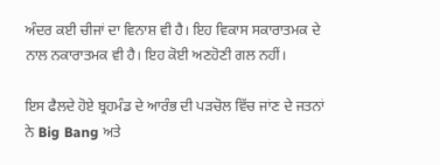ਅੰਦਰ ਕਈ ਚੀਜਾਂ ਦਾ ਵਿਨਾਸ਼ ਵੀ ਹੈ। ਇਹ ਵਿਕਾਸ ਸਕਾਰਾਤਮਕ ਦੇ ਨਾਲ ਨਕਾਰਾਤਮਕ ਵੀ ਹੈ। ਇਹ ਕੋਈ ਅਣਹੋਣੀ ਗਲ ਨਹੀਂ।

ਇਸ ਫੈਲਦੇ ਹੋਏ ਬ੍ਰਹਮੰਡ ਦੇ ਆਰੰਭ ਦੀ ਪੜਚੋਲ ਵਿੱਚ ਜਾਂਣ ਦੇ ਜਤਨਾਂ ਨੇ Big Bang ਅਤੇ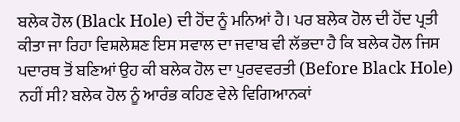ਬਲੇਕ ਹੋਲ (Black Hole) ਦੀ ਹੋਂਦ ਨੂੰ ਮਨਿਆਂ ਹੈ। ਪਰ ਬਲੇਕ ਹੋਲ ਦੀ ਹੋਂਦ ਪ੍ਰਤੀ ਕੀਤਾ ਜਾ ਰਿਹਾ ਵਿਸ਼ਲੇਸ਼ਣ ਇਸ ਸਵਾਲ ਦਾ ਜਵਾਬ ਵੀ ਲੱਭਦਾ ਹੈ ਕਿ ਬਲੇਕ ਹੋਲ ਜਿਸ ਪਦਾਰਥ ਤੋਂ ਬਣਿਆਂ ਉਹ ਕੀ ਬਲੇਕ ਹੋਲ ਦਾ ਪੁਰਵਵਰਤੀ (Before Black Hole) ਨਹੀਂ ਸੀ? ਬਲੇਕ ਹੋਲ ਨੂੰ ਆਰੰਭ ਕਹਿਣ ਵੇਲੇ ਵਿਗਿਆਨਕਾਂ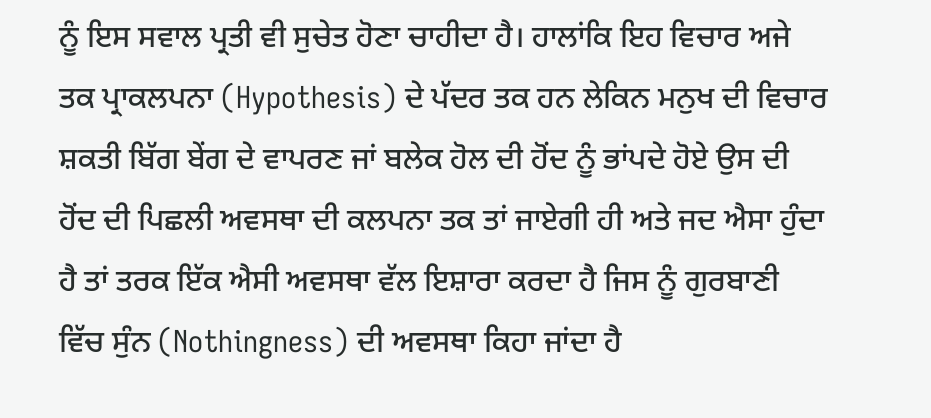ਨੂੰ ਇਸ ਸਵਾਲ ਪ੍ਰਤੀ ਵੀ ਸੁਚੇਤ ਹੋਣਾ ਚਾਹੀਦਾ ਹੈ। ਹਾਲਾਂਕਿ ਇਹ ਵਿਚਾਰ ਅਜੇ ਤਕ ਪ੍ਰਾਕਲਪਨਾ (Hypothesis) ਦੇ ਪੱਦਰ ਤਕ ਹਨ ਲੇਕਿਨ ਮਨੁਖ ਦੀ ਵਿਚਾਰ ਸ਼ਕਤੀ ਬਿੱਗ ਬੇਂਗ ਦੇ ਵਾਪਰਣ ਜਾਂ ਬਲੇਕ ਹੋਲ ਦੀ ਹੋਂਦ ਨੂੰ ਭਾਂਪਦੇ ਹੋਏ ਉਸ ਦੀ ਹੋਂਦ ਦੀ ਪਿਛਲੀ ਅਵਸਥਾ ਦੀ ਕਲਪਨਾ ਤਕ ਤਾਂ ਜਾਏਗੀ ਹੀ ਅਤੇ ਜਦ ਐਸਾ ਹੁੰਦਾ ਹੈ ਤਾਂ ਤਰਕ ਇੱਕ ਐਸੀ ਅਵਸਥਾ ਵੱਲ ਇਸ਼ਾਰਾ ਕਰਦਾ ਹੈ ਜਿਸ ਨੂੰ ਗੁਰਬਾਣੀ ਵਿੱਚ ਸੁੰਨ (Nothingness) ਦੀ ਅਵਸਥਾ ਕਿਹਾ ਜਾਂਦਾ ਹੈ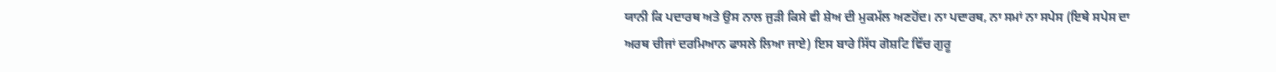ਯਾਨੀ ਕਿ ਪਦਾਰਥ ਅਤੇ ਉਸ ਨਾਲ ਜੁੜੀ ਕਿਸੇ ਵੀ ਸ਼ੇਅ ਦੀ ਮੁਕਮੱਲ ਅਣਹੋਂਦ। ਨਾ ਪਦਾਰਥ, ਨਾ ਸਮਾਂ ਨਾ ਸਪੇਸ (ਇਥੇ ਸਪੇਸ ਦਾ ਅਰਥ ਚੀਜਾਂ ਦਰਮਿਆਨ ਫਾਸਲੇ ਲਿਆ ਜਾਏ) ਇਸ ਬਾਰੇ ਸਿੱਧ ਗੋਸ਼ਟਿ ਵਿੱਚ ਗੁਰੂ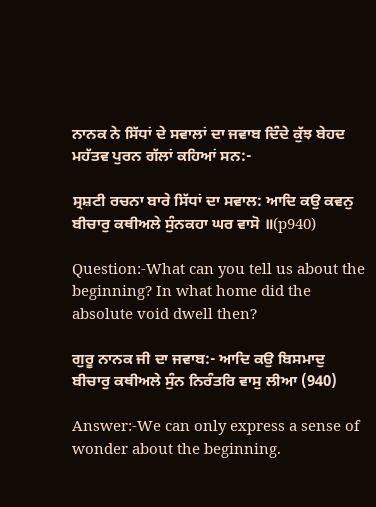ਨਾਨਕ ਨੇ ਸਿੱਧਾਂ ਦੇ ਸਵਾਲਾਂ ਦਾ ਜਵਾਬ ਦਿੰਦੇ ਕੁੱਝ ਬੇਹਦ ਮਹੱਤਵ ਪੁਰਨ ਗੱਲਾਂ ਕਹਿਆਂ ਸਨ:-

ਸ੍ਰਸ਼ਟੀ ਰਚਨਾ ਬਾਰੇ ਸਿੱਧਾਂ ਦਾ ਸਵਾਲ: ਆਦਿ ਕਉ ਕਵਨੁ ਬੀਚਾਰੁ ਕਥੀਅਲੇ ਸੁੰਨਕਹਾ ਘਰ ਵਾਸੋ ॥(p940)

Question:-What can you tell us about the beginning? In what home did the absolute void dwell then?

ਗੁਰੂ ਨਾਨਕ ਜੀ ਦਾ ਜਵਾਬ:- ਆਦਿ ਕਉ ਬਿਸਮਾਦੁ ਬੀਚਾਰੁ ਕਥੀਅਲੇ ਸੁੰਨ ਨਿਰੰਤਰਿ ਵਾਸੁ ਲੀਆ (940)

Answer:-We can only express a sense of wonder about the beginning.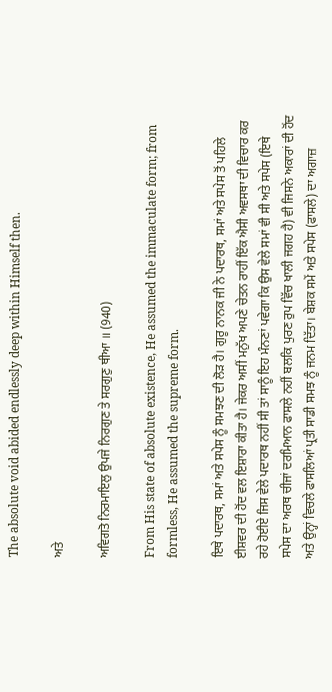The absolute void abided endlessly deep within Himself then.

ਅਤੇ

ਅਵਿਗਤੋ ਨਿਰਮਾਇਲੁ ਉਪਜੇ ਨਿਰਗੁਣ ਤੇ ਸਰਗੁਣੁ ਥੀਆ ॥ (940)

From His state of absolute existence, He assumed the immaculate form; from formless, He assumed the supreme form.

ਇਥੇ ਪਦਾਰਥ, ਸਮਾਂ ਅਤੇ ਸਪੇਸ ਨੂੰ ਸਮਝਣ ਦੀ ਲੋੜ ਹੈ। ਗੁਰੂ ਨਾਨਕ ਜੀ ਨੇ ਪਦਾਰਥ, ਸਮਾਂ ਅਤੇ ਸਪੇਸ ਤੋਂ ਪਹਿਲੇ ਈਸ਼ਵਰ ਦੀ ਹੋਂਦ ਵਲ ਇਸ਼ਾਰਾ ਕੀਤਾ ਹੈ। ਜੇਕਰ ਅਸੀਂ ਮਨੁੱਖ ਅਪਣੇ ਚੇਤਨ ਰਾਹੀਂ ਇੱਕ ਐਸੀ ਅਵਸਥਾ ਦੀ ਵਿਚਾਰ ਕਰ ਰਹੇ ਹੋਈਏ ਜਿਸ ਵੇਲੇ ਪਦਾਰਥ ਨਹੀਂ ਸੀ ਤਾਂ ਸਾਨੂੰ ਇਹ ਮੰਨਣਾਂ ਪਵੇਗਾ ਕਿ ਉਸ ਵੇਲੇ ਸਮਾਂ ਵੀ ਸੀ ਅਤੇ ਸਪੇਸ (ਇਥੇ ਸਪੇਸ ਦਾ ਅਰਥ ਚੀਜਾਂ ਦਰਮਿਆਨ ਫਾਸਲੇ ਨਹੀਂ ਬਲਕਿ ਪੁਰਣ ਰੁਪ ਵਿੱਚ ਖਾਲੀ ਜਗਹ ਹੈ) ਵੀ ਜਿਸਨੇ ਅਕਾਰਾਂ ਦੀ ਹੋਂਦ ਅਤੇ ਉਨ੍ਹਾਂ ਵਿਚਲੇ ਫਾਸਲਿਆਂ ਪ੍ਰਤੀ ਸਾਡੀ ਸਮਝ ਨੂੰ ਜਨਮ ਦਿੱਤਾ। ਬੇਸ਼ਕ ਸਮੇਂ ਅਤੇ ਸਪੇਸ (ਫਾਸਲੇ) ਦਾ ਅਗਾਜ਼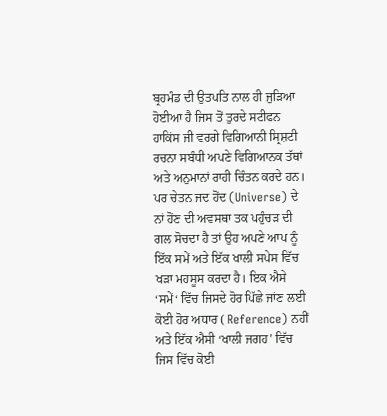ਬ੍ਰਹਮੰਡ ਦੀ ਉਤਪਤਿ ਨਾਲ ਹੀ ਜੁੜਿਆ ਹੋਈਆ ਹੈ ਜਿਸ ਤੋਂ ਤੁਰਦੇ ਸਟੀਫਨ ਹਾਕਿਂਸ ਜੀ ਵਰਗੇ ਵਿਗਿਆਨੀ ਸ੍ਰਿਸ਼ਟੀ ਰਚਨਾ ਸਬੰਧੀ ਅਪਣੇ ਵਿਗਿਆਨਕ ਤੱਥਾਂ ਅਤੇ ਅਨੁਮਾਨਾਂ ਰਾਹੀ ਚਿੰਤਨ ਕਰਦੇ ਹਨ। ਪਰ ਚੇਤਨ ਜਦ ਹੋਂਦ (Universe) ਦੇ ਨਾਂ ਹੋਂਣ ਦੀ ਅਵਸਥਾ ਤਕ ਪਹੁੰਚੜ ਦੀ ਗਲ ਸੋਚਦਾ ਹੈ ਤਾਂ ਉਹ ਅਪਣੇ ਆਪ ਨੂੰ ਇੱਕ ਸਮੇਂ ਅਤੇ ਇੱਕ ਖਾਲੀ ਸਪੇਸ ਵਿੱਚ ਖੜਾ ਮਹਸੂਸ ਕਰਦਾ ਹੈ। ਇਕ ਐਸੇ ‘ਸਮੇਂ‘ ਵਿੱਚ ਜਿਸਦੇ ਹੋਰ ਪਿੱਛੇ ਜਾਂਣ ਲਈ ਕੋਈ ਹੋਰ ਅਧਾਰ ( Reference) ਨਹੀਂ ਅਤੇ ਇੱਕ ਐਸੀ ‘ਖਾਲੀ ਜਗਹ’ ਵਿੱਚ ਜਿਸ ਵਿੱਚ ਕੋਈ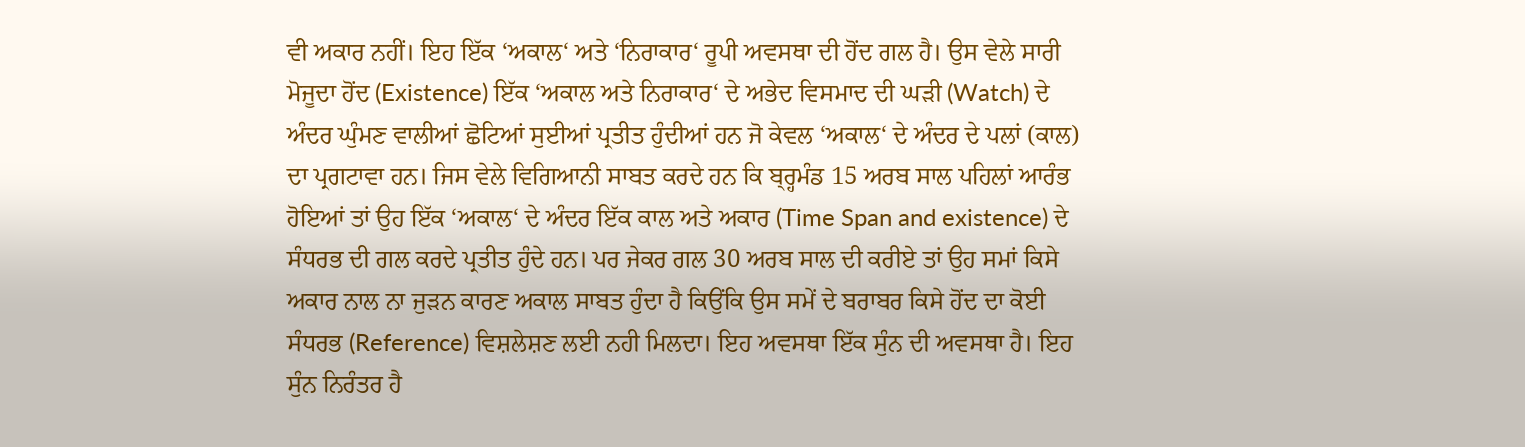ਵੀ ਅਕਾਰ ਨਹੀਂ। ਇਹ ਇੱਕ ‘ਅਕਾਲ‘ ਅਤੇ ‘ਨਿਰਾਕਾਰ‘ ਰੂਪੀ ਅਵਸਥਾ ਦੀ ਹੋਂਦ ਗਲ ਹੈ। ਉਸ ਵੇਲੇ ਸਾਰੀ ਮੋਜੂਦਾ ਹੋਂਦ (Existence) ਇੱਕ ‘ਅਕਾਲ ਅਤੇ ਨਿਰਾਕਾਰ‘ ਦੇ ਅਭੇਦ ਵਿਸਮਾਦ ਦੀ ਘੜੀ (Watch) ਦੇ ਅੰਦਰ ਘੁੰਮਣ ਵਾਲੀਆਂ ਛੋਟਿਆਂ ਸੁਈਆਂ ਪ੍ਰਤੀਤ ਹੁੰਦੀਆਂ ਹਨ ਜੋ ਕੇਵਲ ‘ਅਕਾਲ‘ ਦੇ ਅੰਦਰ ਦੇ ਪਲਾਂ (ਕਾਲ) ਦਾ ਪ੍ਰਗਟਾਵਾ ਹਨ। ਜਿਸ ਵੇਲੇ ਵਿਗਿਆਨੀ ਸਾਬਤ ਕਰਦੇ ਹਨ ਕਿ ਬ੍ਰ੍ਹਮੰਡ 15 ਅਰਬ ਸਾਲ ਪਹਿਲਾਂ ਆਰੰਭ ਹੋਇਆਂ ਤਾਂ ਉਹ ਇੱਕ ‘ਅਕਾਲ‘ ਦੇ ਅੰਦਰ ਇੱਕ ਕਾਲ ਅਤੇ ਅਕਾਰ (Time Span and existence) ਦੇ ਸੰਧਰਭ ਦੀ ਗਲ ਕਰਦੇ ਪ੍ਰਤੀਤ ਹੁੰਦੇ ਹਨ। ਪਰ ਜੇਕਰ ਗਲ 30 ਅਰਬ ਸਾਲ ਦੀ ਕਰੀਏ ਤਾਂ ਉਹ ਸਮਾਂ ਕਿਸੇ ਅਕਾਰ ਨਾਲ ਨਾ ਜੁੜਨ ਕਾਰਣ ਅਕਾਲ ਸਾਬਤ ਹੁੰਦਾ ਹੈ ਕਿਉਂਕਿ ਉਸ ਸਮੇਂ ਦੇ ਬਰਾਬਰ ਕਿਸੇ ਹੋਂਦ ਦਾ ਕੋਈ ਸੰਧਰਭ (Reference) ਵਿਸ਼ਲੇਸ਼ਣ ਲਈ ਨਹੀ ਮਿਲਦਾ। ਇਹ ਅਵਸਥਾ ਇੱਕ ਸੁੰਨ ਦੀ ਅਵਸਥਾ ਹੈ। ਇਹ ਸੁੰਨ ਨਿਰੰਤਰ ਹੈ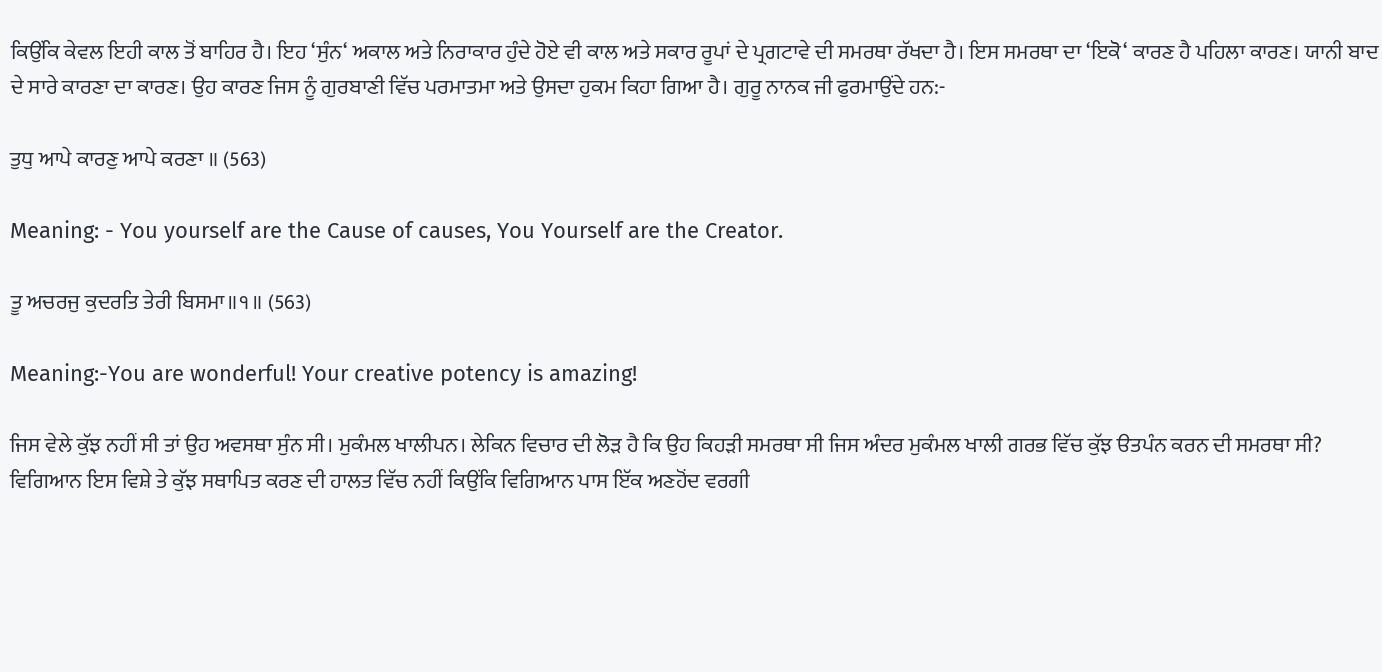ਕਿਉਂਕਿ ਕੇਵਲ ਇਹੀ ਕਾਲ ਤੋਂ ਬਾਹਿਰ ਹੈ। ਇਹ ‘ਸੁੰਨ‘ ਅਕਾਲ ਅਤੇ ਨਿਰਾਕਾਰ ਹੁੰਦੇ ਹੋਏ ਵੀ ਕਾਲ ਅਤੇ ਸਕਾਰ ਰੂਪਾਂ ਦੇ ਪ੍ਰਗਟਾਵੇ ਦੀ ਸਮਰਥਾ ਰੱਖਦਾ ਹੈ। ਇਸ ਸਮਰਥਾ ਦਾ ‘ਇਕੋ‘ ਕਾਰਣ ਹੈ ਪਹਿਲਾ ਕਾਰਣ। ਯਾਨੀ ਬਾਦ ਦੇ ਸਾਰੇ ਕਾਰਣਾ ਦਾ ਕਾਰਣ। ਉਹ ਕਾਰਣ ਜਿਸ ਨੂੰ ਗੁਰਬਾਣੀ ਵਿੱਚ ਪਰਮਾਤਮਾ ਅਤੇ ਉਸਦਾ ਹੁਕਮ ਕਿਹਾ ਗਿਆ ਹੈ। ਗੁਰੂ ਨਾਨਕ ਜੀ ਫੁਰਮਾਉਂਦੇ ਹਨ:-

ਤੁਧੁ ਆਪੇ ਕਾਰਣੁ ਆਪੇ ਕਰਣਾ ॥ (563)

Meaning: - You yourself are the Cause of causes, You Yourself are the Creator.

ਤੂ ਅਚਰਜੁ ਕੁਦਰਤਿ ਤੇਰੀ ਬਿਸਮਾ॥੧॥ (563)

Meaning:-You are wonderful! Your creative potency is amazing!

ਜਿਸ ਵੇਲੇ ਕੁੱਝ ਨਹੀਂ ਸੀ ਤਾਂ ਉਹ ਅਵਸਥਾ ਸੁੰਨ ਸੀ। ਮੁਕੰਮਲ ਖਾਲੀਪਨ। ਲੇਕਿਨ ਵਿਚਾਰ ਦੀ ਲੋੜ ਹੈ ਕਿ ਉਹ ਕਿਹੜੀ ਸਮਰਥਾ ਸੀ ਜਿਸ ਅੰਦਰ ਮੁਕੰਮਲ ਖਾਲੀ ਗਰਭ ਵਿੱਚ ਕੁੱਝ ੳਤਪੰਨ ਕਰਨ ਦੀ ਸਮਰਥਾ ਸੀ? ਵਿਗਿਆਨ ਇਸ ਵਿਸ਼ੇ ਤੇ ਕੁੱਝ ਸਥਾਪਿਤ ਕਰਣ ਦੀ ਹਾਲਤ ਵਿੱਚ ਨਹੀਂ ਕਿਉਂਕਿ ਵਿਗਿਆਨ ਪਾਸ ਇੱਕ ਅਣਹੋਂਦ ਵਰਗੀ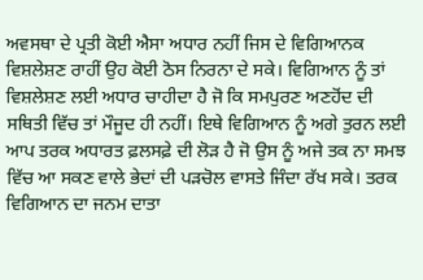ਅਵਸਥਾ ਦੇ ਪ੍ਰਤੀ ਕੋਈ ਐਸਾ ਅਧਾਰ ਨਹੀਂ ਜਿਸ ਦੇ ਵਿਗਿਆਨਕ ਵਿਸ਼ਲੇਸ਼ਣ ਰਾਹੀਂ ਉਹ ਕੋਈ ਠੋਸ ਨਿਰਨਾ ਦੇ ਸਕੇ। ਵਿਗਿਆਨ ਨੂੰ ਤਾਂ ਵਿਸ਼ਲੇਸ਼ਣ ਲਈ ਅਧਾਰ ਚਾਹੀਦਾ ਹੈ ਜੋ ਕਿ ਸਮਪੁਰਣ ਅਣਹੋਂਦ ਦੀ ਸਥਿਤੀ ਵਿੱਚ ਤਾਂ ਮੌਜੂਦ ਹੀ ਨਹੀਂ। ਇਥੇ ਵਿਗਿਆਨ ਨੂੰ ਅਗੇ ਤੁਰਨ ਲਈ ਆਪ ਤਰਕ ਅਧਾਰਤ ਫ਼ਲਸਫ਼ੇ ਦੀ ਲੋੜ ਹੈ ਜੋ ਉਸ ਨੂੰ ਅਜੇ ਤਕ ਨਾ ਸਮਝ ਵਿੱਚ ਆ ਸਕਣ ਵਾਲੇ ਭੇਦਾਂ ਦੀ ਪੜਚੋਲ ਵਾਸਤੇ ਜਿੰਦਾ ਰੱਖ ਸਕੇ। ਤਰਕ ਵਿਗਿਆਨ ਦਾ ਜਨਮ ਦਾਤਾ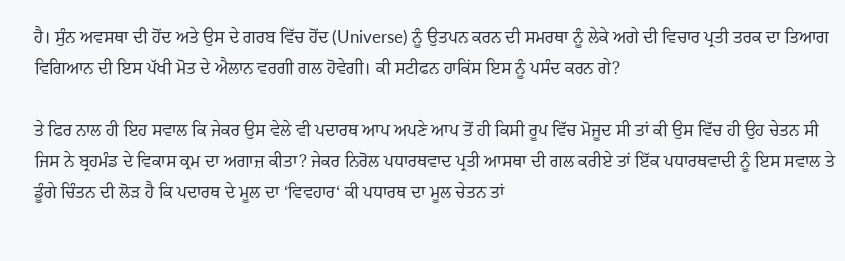ਹੈ। ਸੁੰਨ ਅਵਸਥਾ ਦੀ ਹੋਂਦ ਅਤੇ ਉਸ ਦੇ ਗਰਬ ਵਿੱਚ ਹੋਂਦ (Universe) ਨੂੰ ਉਤਪਨ ਕਰਨ ਦੀ ਸਮਰਥਾ ਨੂੰ ਲੇਕੇ ਅਗੇ ਦੀ ਵਿਚਾਰ ਪ੍ਰਤੀ ਤਰਕ ਦਾ ਤਿਆਗ ਵਿਗਿਆਨ ਦੀ ਇਸ ਪੱਖੀ ਮੋਤ ਦੇ ਐਲਾਨ ਵਰਗੀ ਗਲ ਹੋਵੇਗੀ। ਕੀ ਸਟੀਫਨ ਹਾਕਿਂਸ ਇਸ ਨੂੰ ਪਸੰਦ ਕਰਨ ਗੇ?

ਤੇ ਫਿਰ ਨਾਲ ਹੀ ਇਹ ਸਵਾਲ ਕਿ ਜੇਕਰ ਉਸ ਵੇਲੇ ਵੀ ਪਦਾਰਥ ਆਪ ਅਪਣੇ ਆਪ ਤੋਂ ਹੀ ਕਿਸੀ ਰੂਪ ਵਿੱਚ ਮੋਜੂਦ ਸੀ ਤਾਂ ਕੀ ਉਸ ਵਿੱਚ ਹੀ ਉਹ ਚੇਤਨ ਸੀ ਜਿਸ ਨੇ ਬ੍ਰਹਮੰਡ ਦੇ ਵਿਕਾਸ ਕ੍ਰਮ ਦਾ ਅਗਾਜ਼ ਕੀਤਾ? ਜੇਕਰ ਨਿਰੋਲ ਪਧਾਰਥਵਾਦ ਪ੍ਰਤੀ ਆਸਥਾ ਦੀ ਗਲ ਕਰੀਏ ਤਾਂ ਇੱਕ ਪਧਾਰਥਵਾਦੀ ਨੂੰ ਇਸ ਸਵਾਲ ਤੇ ਡੂੰਗੇ ਚਿੰਤਨ ਦੀ ਲੋੜ ਹੈ ਕਿ ਪਦਾਰਥ ਦੇ ਮੂਲ ਦਾ ‘ਵਿਵਹਾਰ‘ ਕੀ ਪਧਾਰਥ ਦਾ ਮੂਲ ਚੇਤਨ ਤਾਂ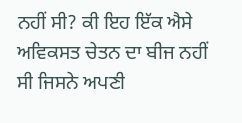ਨਹੀਂ ਸੀ? ਕੀ ਇਹ ਇੱਕ ਐਸੇ ਅਵਿਕਸਤ ਚੇਤਨ ਦਾ ਬੀਜ ਨਹੀਂ ਸੀ ਜਿਸਨੇ ਅਪਣੀ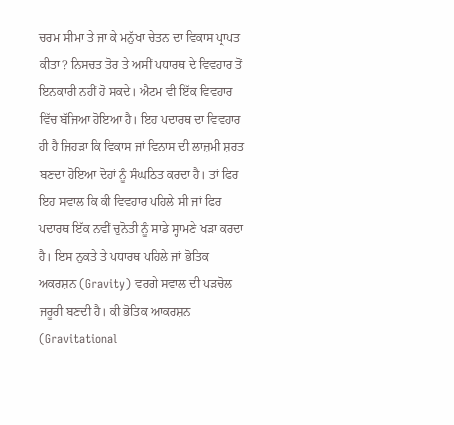ਚਰਮ ਸੀਮਾ ਤੇ ਜਾ ਕੇ ਮਨੁੱਖਾ ਚੇਤਨ ਦਾ ਵਿਕਾਸ ਪ੍ਰਾਪਤ ਕੀਤਾ? ਨਿਸਚਤ ਤੋਰ ਤੇ ਅਸੀਂ ਪਧਾਰਥ ਦੇ ਵਿਵਹਾਰ ਤੋਂ ਇਨਕਾਰੀ ਨਹੀਂ ਹੋ ਸਕਦੇ। ਐਟਮ ਵੀ ਇੱਕ ਵਿਵਹਾਰ ਵਿੱਚ ਬੱਜਿਆ ਹੋਇਆ ਹੈ। ਇਹ ਪਦਾਰਥ ਦਾ ਵਿਵਹਾਰ ਹੀ ਹੈ ਜਿਹੜਾ ਕਿ ਵਿਕਾਸ ਜਾਂ ਵਿਨਾਸ ਦੀ ਲਾਜ਼ਮੀ ਸ਼ਰਤ ਬਣਦਾ ਹੋਇਆ ਦੋਹਾਂ ਨੂੰ ਸੰਘਠਿਤ ਕਰਦਾ ਹੈ। ਤਾਂ ਫਿਰ ਇਹ ਸਵਾਲ ਕਿ ਕੀ ਵਿਵਹਾਰ ਪਹਿਲੇ ਸੀ ਜਾਂ ਫਿਰ ਪਦਾਰਥ ਇੱਕ ਨਵੀਂ ਚੁਨੋਤੀ ਨੂੰ ਸਾਡੇ ਸ੍ਹਾਮਣੇ ਖੜਾ ਕਰਦਾ ਹੈ। ਇਸ ਨੁਕਤੇ ਤੇ ਪਧਾਰਥ ਪਹਿਲੇ ਜਾਂ ਭੋਤਿਕ ਅਕਰਸ਼ਨ (Gravity) ਵਰਗੇ ਸਵਾਲ ਦੀ ਪੜਚੋਲ ਜਰੂਰੀ ਬਣਦੀ ਹੈ। ਕੀ ਭੋਤਿਕ ਆਕਰਸ਼ਨ (Gravitational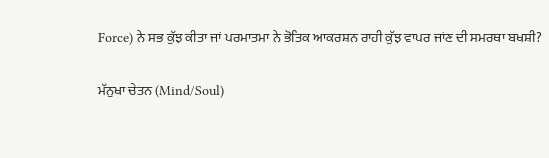Force) ਨੇ ਸਭ ਕੁੱਝ ਕੀਤਾ ਜਾਂ ਪਰਮਾਤਮਾ ਨੇ ਭੋਤਿਕ ਆਕਰਸ਼ਨ ਰਾਹੀ ਕੁੱਝ ਵਾਪਰ ਜਾਂਣ ਦੀ ਸਮਰਥਾ ਬਖਸ਼ੀ?

ਮੱਨੁਖਾ ਚੇਤਨ (Mind/Soul)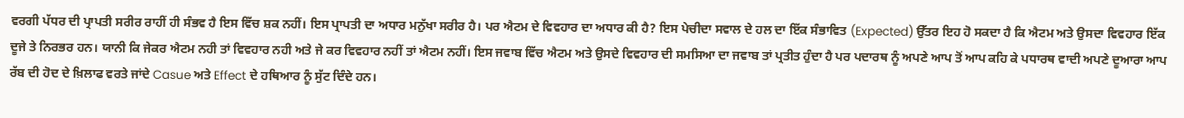ਵਰਗੀ ਪੱਧਰ ਦੀ ਪ੍ਰਾਪਤੀ ਸਰੀਰ ਰਾਹੀਂ ਹੀ ਸੰਭਵ ਹੈ ਇਸ ਵਿੱਚ ਸ਼ਕ ਨਹੀਂ। ਇਸ ਪ੍ਰਾਪਤੀ ਦਾ ਅਧਾਰ ਮਨੁੱਖਾ ਸਰੀਰ ਹੈ। ਪਰ ਐਟਮ ਦੇ ਵਿਵਹਾਰ ਦਾ ਅਧਾਰ ਕੀ ਹੈ? ਇਸ ਪੇਚੀਦਾ ਸਵਾਲ ਦੇ ਹਲ ਦਾ ਇੱਕ ਸੰਭਾਵਿਤ (Expected) ਉੱਤਰ ਇਹ ਹੋ ਸਕਦਾ ਹੈ ਕਿ ਐਟਮ ਅਤੇ ਉਸਦਾ ਵਿਵਹਾਰ ਇੱਕ ਦੂਜੇ ਤੇ ਨਿਰਭਰ ਹਨ। ਯਾਨੀ ਕਿ ਜੇਕਰ ਐਟਮ ਨਹੀ ਤਾਂ ਵਿਵਹਾਰ ਨਹੀ ਅਤੇ ਜੇ ਕਰ ਵਿਵਹਾਰ ਨਹੀਂ ਤਾਂ ਐਟਮ ਨਹੀਂ। ਇਸ ਜਵਾਬ ਵਿੱਚ ਐਟਮ ਅਤੇ ਉਸਦੇ ਵਿਵਹਾਰ ਦੀ ਸਮਸਿਆ ਦਾ ਜਵਾਬ ਤਾਂ ਪ੍ਰਤੀਤ ਹੁੰਦਾ ਹੈ ਪਰ ਪਦਾਰਥ ਨੂੰ ਅਪਣੇ ਆਪ ਤੋਂ ਆਪ ਕਹਿ ਕੇ ਪਧਾਰਥ ਵਾਦੀ ਅਪਣੇ ਦੂਆਰਾ ਆਪ ਰੱਬ ਦੀ ਹੋਦ ਦੇ ਖ਼ਿਲਾਫ ਵਰਤੇ ਜਾਂਦੇ Casue ਅਤੇ Effect ਦੇ ਹਥਿਆਰ ਨੂੰ ਸੁੱਟ ਦਿੰਦੇ ਹਨ।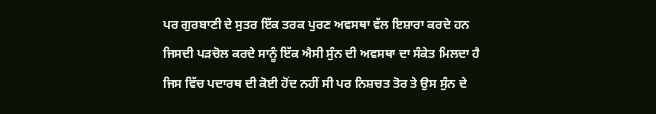ਪਰ ਗੁਰਬਾਣੀ ਦੇ ਸੁਤਰ ਇੱਕ ਤਰਕ ਪੁਰਣ ਅਵਸਥਾ ਵੱਲ ਇਸ਼ਾਰਾ ਕਰਦੇ ਹਨ ਜਿਸਦੀ ਪੜਚੋਲ ਕਰਦੇ ਸਾਨੂੰ ਇੱਕ ਐਸੀ ਸੁੰਨ ਦੀ ਅਵਸਥਾ ਦਾ ਸੰਕੇਤ ਮਿਲਦਾ ਹੈ ਜਿਸ ਵਿੱਚ ਪਦਾਰਥ ਦੀ ਕੋਈ ਹੋਂਦ ਨਹੀਂ ਸੀ ਪਰ ਨਿਸ਼ਚਤ ਤੋਰ ਤੇ ਉਸ ਸੁੰਨ ਦੇ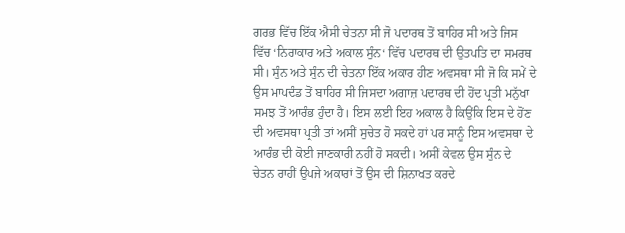ਗਰਭ ਵਿੱਚ ਇੱਕ ਐਸੀ ਚੇਤਨਾ ਸੀ ਜੋ ਪਦਾਰਥ ਤੋਂ ਬਾਹਿਰ ਸੀ ਅਤੇ ਜਿਸ ਵਿੱਚ ‘ਨਿਰਾਕਾਰ ਅਤੇ ਅਕਾਲ ਸੁੰਨ‘ ਵਿੱਚ ਪਦਾਰਥ ਦੀ ਉਤਪਤਿ ਦਾ ਸਮਰਥ ਸੀ। ਸੁੰਨ ਅਤੇ ਸੁੰਨ ਦੀ ਚੇਤਨਾ ਇੱਕ ਅਕਾਰ ਹੀਣ ਅਵਸਥਾ ਸੀ ਜੋ ਕਿ ਸਮੇਂ ਦੇ ਉਸ ਮਾਪਦੰਡ ਤੋਂ ਬਾਹਿਰ ਸੀ ਜਿਸਦਾ ਅਗਾਜ਼ ਪਦਾਰਥ ਦੀ ਹੋਂਦ ਪ੍ਰਤੀ ਮਨੁੱਖਾ ਸਮਝ ਤੋਂ ਆਰੰਭ ਹੁੰਦਾ ਹੈ। ਇਸ ਲਈ ਇਹ ਅਕਾਲ ਹੈ ਕਿਉਂਕਿ ਇਸ ਦੇ ਹੋਂਣ ਦੀ ਅਵਸਥਾ ਪ੍ਰਤੀ ਤਾਂ ਅਸੀਂ ਸੁਚੇਤ ਹੋ ਸਕਦੇ ਹਾਂ ਪਰ ਸਾਨੂੰ ਇਸ ਅਵਸਥਾ ਦੇ ਆਰੰਭ ਦੀ ਕੋਈ ਜਾਣਕਾਰੀ ਨਹੀਂ ਹੋ ਸਕਦੀ। ਅਸੀਂ ਕੇਵਲ ਉਸ ਸੁੰਨ ਦੇ ਚੇਤਨ ਰਾਹੀਂ ਉਪਜੇ ਅਕਾਰਾਂ ਤੋਂ ਉਸ ਦੀ ਸ਼ਿਨਾਖਤ ਕਰਦੇ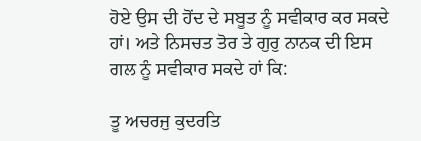ਹੋਏ ਉਸ ਦੀ ਹੋਂਦ ਦੇ ਸਬੂਤ ਨੂੰ ਸਵੀਕਾਰ ਕਰ ਸਕਦੇ ਹਾਂ। ਅਤੇ ਨਿਸਚਤ ਤੋਰ ਤੇ ਗੁਰੁ ਨਾਨਕ ਦੀ ਇਸ ਗਲ ਨੂੰ ਸਵੀਕਾਰ ਸਕਦੇ ਹਾਂ ਕਿ:

ਤੂ ਅਚਰਜੁ ਕੁਦਰਤਿ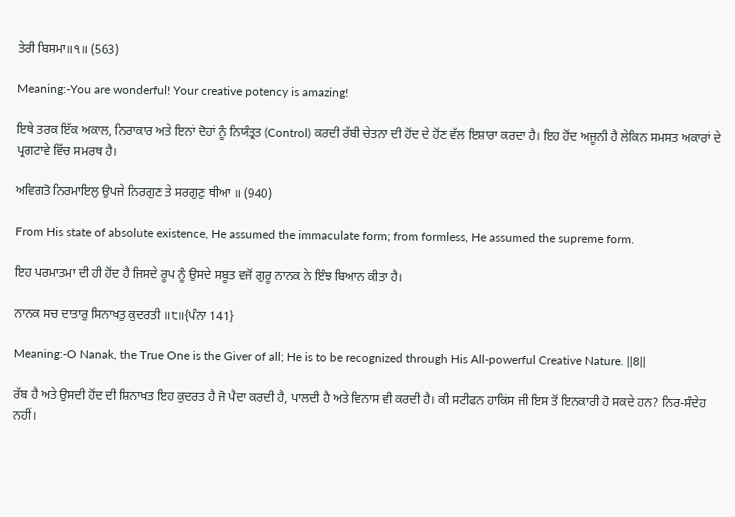ਤੇਰੀ ਬਿਸਮਾ॥੧॥ (563)

Meaning:-You are wonderful! Your creative potency is amazing!

ਇਥੇ ਤਰਕ ਇੱਕ ਅਕਾਲ, ਨਿਰਾਕਾਰ ਅਤੇ ਇਨਾਂ ਦੋਹਾਂ ਨੂੰ ਨਿਯੰਤ੍ਰਤ (Control) ਕਰਦੀ ਰੱਬੀ ਚੇਤਨਾ ਦੀ ਹੋਂਦ ਦੇ ਹੋਂਣ ਵੱਲ ਇਸ਼ਾਰਾ ਕਰਦਾ ਹੈ। ਇਹ ਹੋਂਦ ਅਜੂਨੀ ਹੈ ਲੇਕਿਨ ਸਮਸਤ ਅਕਾਰਾਂ ਦੇ ਪ੍ਰਗਟਾਵੇ ਵਿੱਚ ਸਮਰਥ ਹੈ।

ਅਵਿਗਤੋ ਨਿਰਮਾਇਲੁ ਉਪਜੇ ਨਿਰਗੁਣ ਤੇ ਸਰਗੁਣੁ ਥੀਆ ॥ (940)

From His state of absolute existence, He assumed the immaculate form; from formless, He assumed the supreme form.

ਇਹ ਪਰਮਾਤਮਾ ਦੀ ਹੀ ਹੋਂਦ ਹੈ ਜਿਸਦੇ ਰੂਪ ਨੂੰ ਉਸਦੇ ਸਬੂਤ ਵਜੋਂ ਗੁਰੂ ਨਾਨਕ ਨੇ ਇੰਝ ਬਿਆਨ ਕੀਤਾ ਹੈ।

ਨਾਨਕ ਸਚ ਦਾਤਾਰੁ ਸਿਨਾਖਤੁ ਕੁਦਰਤੀ ॥੮॥{ਪੰਨਾ 141}

Meaning:-O Nanak, the True One is the Giver of all; He is to be recognized through His All-powerful Creative Nature. ||8||

ਰੱਬ ਹੈ ਅਤੇ ਉਸਦੀ ਹੋਂਦ ਦੀ ਸ਼ਿਨਾਖਤ ਇਹ ਕੁਦਰਤ ਹੈ ਜੋ ਪੈਦਾ ਕਰਦੀ ਹੈ, ਪਾਲਦੀ ਹੈ ਅਤੇ ਵਿਨਾਸ ਵੀ ਕਰਦੀ ਹੈ। ਕੀ ਸਟੀਫਨ ਹਾਕਿਂਸ ਜੀ ਇਸ ਤੋਂ ਇਨਕਾਰੀ ਹੋ ਸਕਦੇ ਹਨ? ਨਿਰ-ਸੰਦੇਹ ਨਹੀਂ।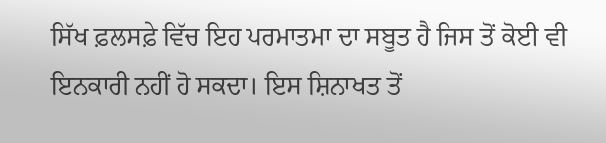ਸਿੱਖ ਫ਼ਲਸਫ਼ੇ ਵਿੱਚ ਇਹ ਪਰਮਾਤਮਾ ਦਾ ਸਬੂਤ ਹੈ ਜਿਸ ਤੋਂ ਕੋਈ ਵੀ ਇਨਕਾਰੀ ਨਹੀਂ ਹੋ ਸਕਦਾ। ਇਸ ਸ਼ਿਨਾਖਤ ਤੋਂ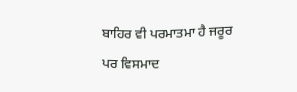ਬਾਹਿਰ ਵੀ ਪਰਮਾਤਮਾ ਹੈ ਜਰੂਰ ਪਰ ਵਿਸਮਾਦ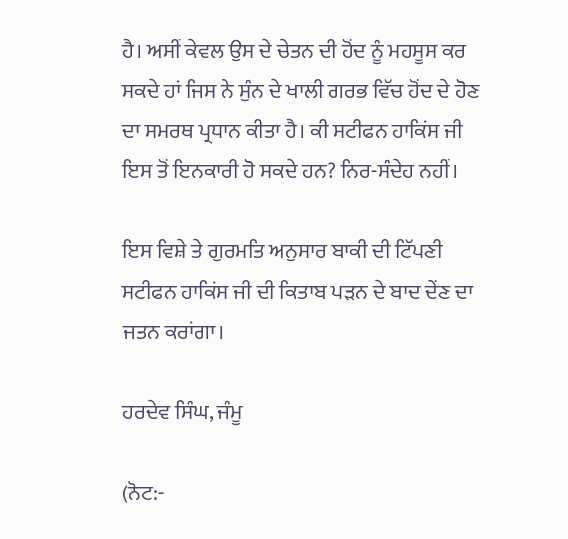ਹੈ। ਅਸੀਂ ਕੇਵਲ ਉਸ ਦੇ ਚੇਤਨ ਦੀ ਹੋਂਦ ਨੂੰ ਮਹਸੂਸ ਕਰ ਸਕਦੇ ਹਾਂ ਜਿਸ ਨੇ ਸੁੰਨ ਦੇ ਖਾਲੀ ਗਰਭ ਵਿੱਚ ਹੋਂਦ ਦੇ ਹੋਣ ਦਾ ਸਮਰਥ ਪ੍ਰਧਾਨ ਕੀਤਾ ਹੈ। ਕੀ ਸਟੀਫਨ ਹਾਕਿਂਸ ਜੀ ਇਸ ਤੋਂ ਇਨਕਾਰੀ ਹੋ ਸਕਦੇ ਹਨ? ਨਿਰ-ਸੰਦੇਹ ਨਹੀਂ।

ਇਸ ਵਿਸ਼ੇ ਤੇ ਗੁਰਮਤਿ ਅਨੁਸਾਰ ਬਾਕੀ ਦੀ ਟਿੱਪਣੀ ਸਟੀਫਨ ਹਾਕਿਂਸ ਜੀ ਦੀ ਕਿਤਾਬ ਪੜਨ ਦੇ ਬਾਦ ਦੇਂਣ ਦਾ ਜਤਨ ਕਰਾਂਗਾ।

ਹਰਦੇਵ ਸਿੰਘ, ਜੰਮੂ

(ਨੋਟ:-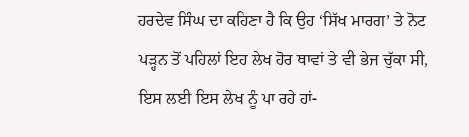ਹਰਦੇਵ ਸਿੰਘ ਦਾ ਕਹਿਣਾ ਹੈ ਕਿ ਉਹ ‘ਸਿੱਖ ਮਾਰਗ’ ਤੇ ਨੋਟ ਪੜ੍ਹਨ ਤੋਂ ਪਹਿਲਾਂ ਇਹ ਲੇਖ ਹੋਰ ਥਾਵਾਂ ਤੇ ਵੀ ਭੇਜ ਚੁੱਕਾ ਸੀ, ਇਸ ਲਈ ਇਸ ਲੇਖ ਨੂੰ ਪਾ ਰਹੇ ਹਾਂ-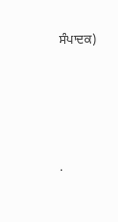ਸੰਪਾਦਕ)




.